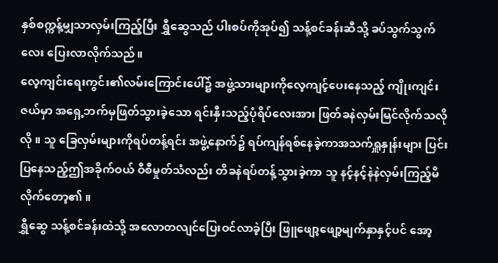နှစ်စက္ကန့်မျှသာလှမ်းကြည့်ပြီး ရွှီဆွေသည် ပါးစပ်ကိုအုပ်၍ သန့်စင်ခန်းဆီသို့ ခပ်သွက်သွက်လေး ပြေးလာလိုက်သည်။
လေ့ကျင်းရေးကွင်း၏လမ်းကြောင်းပေါ်၌ အဖွဲ့သားများကိုလေ့ကျင့်ပေးနေသည့် ကျိုးကျင်းဇယ်မှာ အရှေ့ဘက်မှဖြတ်သွားခဲ့သော ရင်းနှီးသည့်ပုံရိပ်လေးအား ဖြတ်ခနဲလှမ်းမြင်လိုက်သလိုလို။ သူ ခြေလှမ်းများကိုရပ်တန့်ရင်း အဖွဲ့နောက်၌ ရပ်ကျန်ရစ်နေခဲ့ကာအသက်ရှူနှုန်းများ ပြင်းပြနေသည့်ဤအခိုက်ဝယ် ဝီစီမှုတ်သံလည်း တိခနဲရပ်တန့်သွားခဲ့ကာ သူ နင့်နင့်နဲနဲလှမ်းကြည့်မိလိုက်တော့၏။
ရွှီဆွေ သန့်စင်ခန်းထဲသို့ အလောတလျင်ပြေးဝင်လာခဲ့ပြီး ဖြူဖျော့ဖျော့မျက်နှာနှင့်ပင် အော့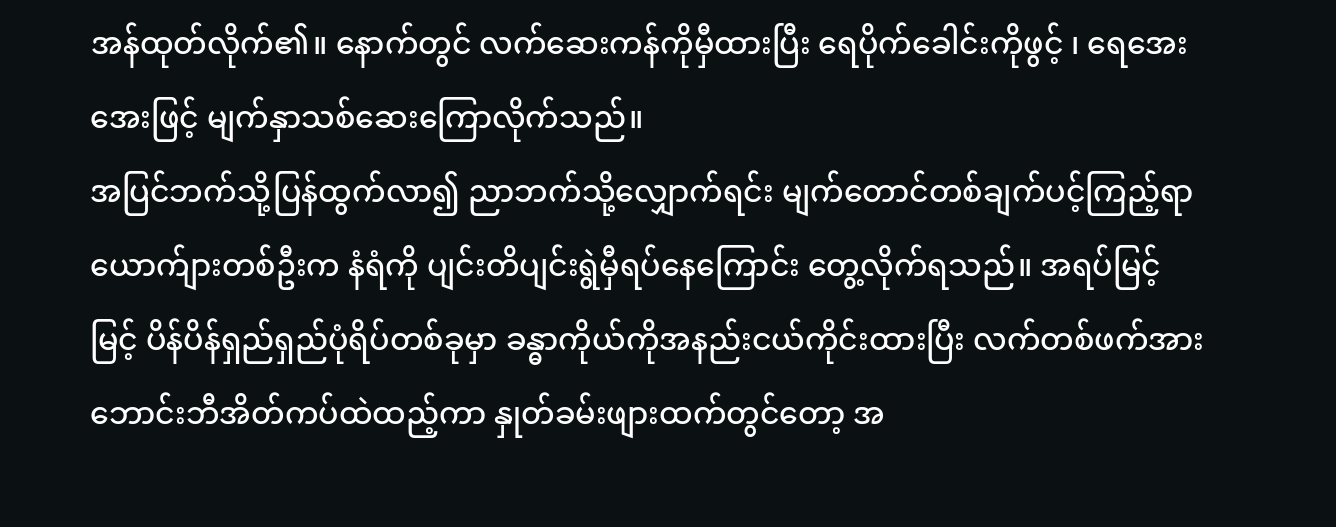အန်ထုတ်လိုက်၏။ နောက်တွင် လက်ဆေးကန်ကိုမှီထားပြီး ရေပိုက်ခေါင်းကိုဖွင့် ၊ ရေအေးအေးဖြင့် မျက်နှာသစ်ဆေးကြောလိုက်သည်။
အပြင်ဘက်သို့ပြန်ထွက်လာ၍ ညာဘက်သို့လျှောက်ရင်း မျက်တောင်တစ်ချက်ပင့်ကြည့်ရာ ယောက်ျားတစ်ဦးက နံရံကို ပျင်းတိပျင်းရွဲမှီရပ်နေကြောင်း တွေ့လိုက်ရသည်။ အရပ်မြင့်မြင့် ပိန်ပိန်ရှည်ရှည်ပုံရိပ်တစ်ခုမှာ ခန္ဓာကိုယ်ကိုအနည်းငယ်ကိုင်းထားပြီး လက်တစ်ဖက်အား ဘောင်းဘီအိတ်ကပ်ထဲထည့်ကာ နှုတ်ခမ်းဖျားထက်တွင်တော့ အ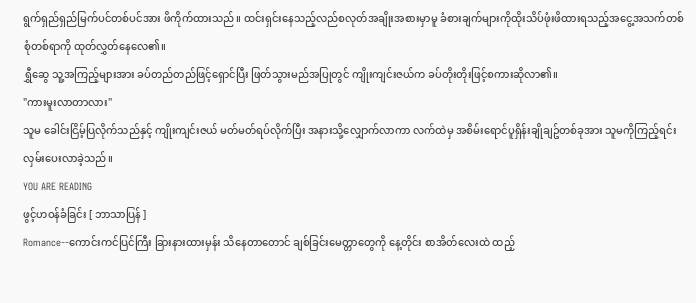ရွက်ရှည်ရှည်မြက်ပင်တစ်ပင်အား ဖိကိုက်ထားသည်။ ထင်းရှင်းနေသည့်လည်စလုတ်အချိုးအစားမှာမူ ခံစားချက်များကိုထိုးသိပ်ဖုံးဖိထားရသည့်အငွေ့အသက်တစ်စုံတစ်ရာကို ထုတ်လွှတ်နေလေ၏။
ရွှီဆွေ သူ့အကြည့်များအား ခပ်တည်တည်ဖြင့်ရှောင်ပြီး ဖြတ်သွားမည်အပြုတွင် ကျိုးကျင်းဇယ်က ခပ်တိုးတိုးဖြင့်စကားဆိုလာ၏။
"ကားမူးလာတာလား"
သူမ ခေါင်းငြိမ့်ပြလိုက်သည်နှင့် ကျိုးကျင်းဇယ် မတ်မတ်ရပ်လိုက်ပြီး အနားသို့လျှောက်လာကာ လက်ထဲမှ အစိမ်းရောင်ပူရှိန်းချိုချဥ်တစ်ခုအား သူမကိုကြည့်ရင်း လှမ်းပေးလာခဲ့သည်။
YOU ARE READING
ဖွင့်ဟဝန်ခံခြင်း [ ဘာသာပြန် ]
Romance--ကောင်းကင်ပြင်ကြီး ခြားနားထားမှန်း သိနေတာတောင် ချစ်ခြင်းမေတ္တာတွေကို နေ့တိုင်း စာအိတ်လေးထဲ ထည့်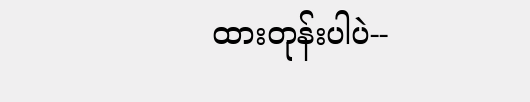ထားတုန်းပါပဲ--